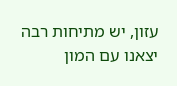עזון, יש מתיחות רבה
יצאנו עם המון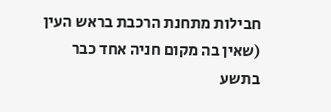חבילות מתחנת הרכבת בראש העין (שאין בה מקום חניה אחד כבר בתשע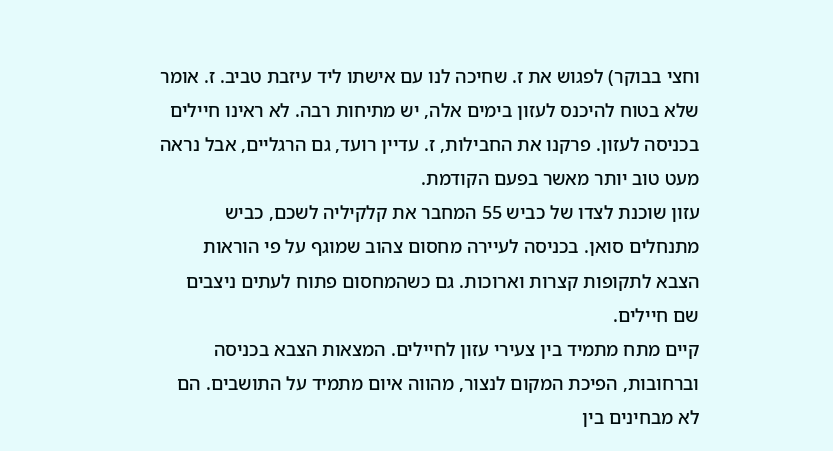וחצי בבוקר) לפגוש את ז. שחיכה לנו עם אישתו ליד עיזבת טביב. ז. אומר שלא בטוח להיכנס לעזון בימים אלה, יש מתיחות רבה. לא ראינו חיילים בכניסה לעזון. פרקנו את החבילות, ז. עדיין רועד, גם הרגליים, אבל נראה מעט טוב יותר מאשר בפעם הקודמת.
עזון שוכנת לצדו של כביש 55 המחבר את קלקיליה לשכם, כביש מתנחלים סואן. בכניסה לעיירה מחסום צהוב שמוגף על פי הוראות הצבא לתקופות קצרות וארוכות. גם כשהמחסום פתוח לעתים ניצבים שם חיילים.
קיים מתח מתמיד בין צעירי עזון לחיילים. המצאות הצבא בכניסה וברחובות, הפיכת המקום לנצור, מהווה איום מתמיד על התושבים. הם לא מבחינים בין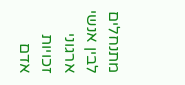מתנחלים לבין אנשי ארגוני זכויות אדם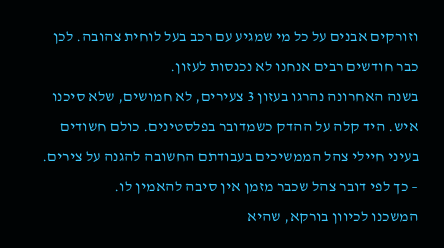וזורקים אבנים על כל מי שמגיע עם רכב בעל לוחית צהובה. לכן כבר חודשים רבים אנחנו לא נכנסות לעזון.
בשנה האחרונה נהרגו בעזון 3 צעירים, לא חמושים, שלא סיכנו איש. היד קלה על ההדק כשמדובר בפלסטינים. כולם חשודים בעיני חיילי צהל הממשיכים בעבודתם החשובה להגנה על צירים. – כך לפי דובר צהל שכבר מזמן אין סיבה להאמין לו.
המשכנו לכיוון בורקא, שהיא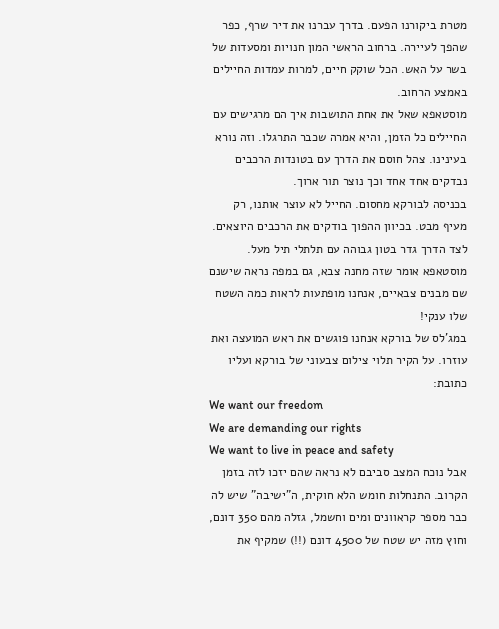מטרת ביקורנו הפעם. בדרך עברנו את דיר שרף, כפר שהפך לעיירה. ברחוב הראשי המון חנויות ומסעדות של בשר על האש. הכל שוקק חיים, למרות עמדות החיילים באמצע הרחוב.
מוסטאפא שאל את אחת התושבות איך הם מרגישים עם החיילים כל הזמן, והיא אמרה שכבר התרגלו. וזה נורא בעינינו. צהל חוסם את הדרך עם בטונדות הרכבים נבדקים אחד אחד וכך נוצר תור ארוך.
בכניסה לבורקא מחסום. החייל לא עוצר אותנו, רק מעיף מבט. בכיוון ההפוך בודקים את הרכבים היוצאים. לצד הדרך גדר בטון גבוהה עם תלתלי תיל מעל. מוסטאפא אומר שזה מחנה צבא, גם במפה נראה שישנם שם מבנים צבאיים, אנחנו מופתעות לראות כמה השטח שלו ענקי!
במג’לס של בורקא אנחנו פוגשים את ראש המועצה ואת עוזרו. על הקיר תלוי צילום צבעוני של בורקא ועליו כתובת:
We want our freedom
We are demanding our rights
We want to live in peace and safety
אבל נוכח המצב סביבם לא נראה שהם יזכו לזה בזמן הקרוב. התנחלות חומש הלא חוקית, ה”ישיבה” שיש לה כבר מספר קראוונים ומים וחשמל, גזלה מהם 350 דונם, וחוץ מזה יש שטח של 4500 דונם (!!) שמקיף את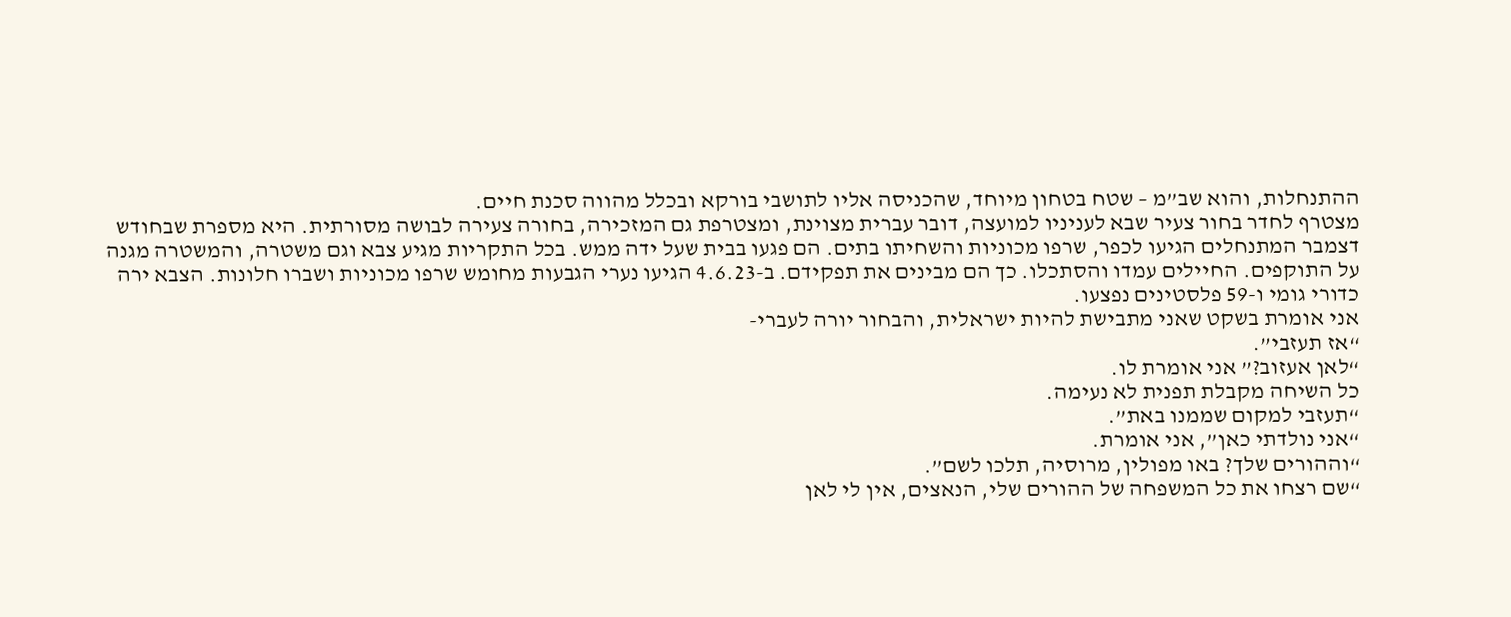ההתנחלות, והוא שב”מ – שטח בטחון מיוחד, שהכניסה אליו לתושבי בורקא ובכלל מהווה סכנת חיים.
מצטרף לחדר בחור צעיר שבא לעניניו למועצה, דובר עברית מצוינת, ומצטרפת גם המזכירה, בחורה צעירה לבושה מסורתית. היא מספרת שבחודש דצמבר המתנחלים הגיעו לכפר, שרפו מכוניות והשחיתו בתים. הם פגעו בבית שעל ידה ממש. בכל התקריות מגיע צבא וגם משטרה, והמשטרה מגנה על התוקפים. החיילים עמדו והסתכלו. כך הם מבינים את תפקידם. ב-4.6.23 הגיעו נערי הגבעות מחומש שרפו מכוניות ושברו חלונות. הצבא ירה כדורי גומי ו-59 פלסטינים נפצעו.
אני אומרת בשקט שאני מתבישת להיות ישראלית, והבחור יורה לעברי-
“אז תעזבי”.
“לאן אעזוב?” אני אומרת לו.
כל השיחה מקבלת תפנית לא נעימה.
“תעזבי למקום שממנו באת”.
“אני נולדתי כאן”, אני אומרת.
“וההורים שלך? באו מפולין, מרוסיה, תלכו לשם”.
“שם רצחו את כל המשפחה של ההורים שלי, הנאצים, אין לי לאן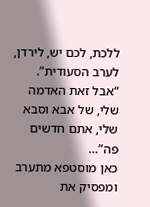ללכת, לכם יש, לירדן, לערב הסעודית”.
“אבל זאת האדמה שלי, של אבא וסבא שלי, אתם חדשים פה”…
כאן מוסטפא מתערב ומפסיק את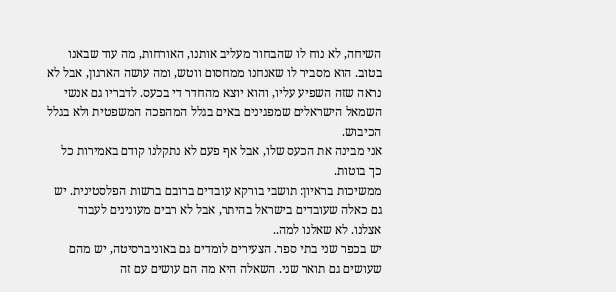השיחה, לא נוח לו שהבחור מעליב אותנו, האורחות, מה עוד שבאנו בטוב. הוא מסביר לו שאנחנו ממחסום ווטש, ומה עושה הארגון, אבל לא נראה שזה השפיע עליו, והוא יוצא מהחדר די בכעס. לדבריו גם אנשי השמאל הישראלים שמפגינים באים בגלל המהפכה המשפטית ולא בגלל הכיבוש.
אני מבינה את הכעס שלו, אבל אף פעם לא נתקלנו קודם באמירות כל כך בוטות.
ממשיכות בראיון: תושבי בורקא עובדים ברובם ברשות הפלסטינית. יש גם כאלה שעובדים בישראל בהיתר, אבל לא רבים מעונינים לעבוד אצלנו. לא שאלנו למה..
יש בכפר שני בתי ספר. הצעירים לומדים גם באוניברסיטה, יש מהם שעושים גם תואר שני. השאלה היא מה הם עושים עם זה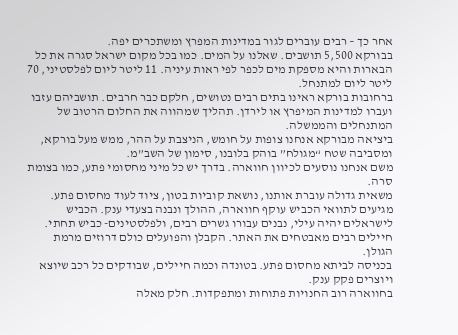אחר כך – רבים עוברים לגור במדינות המפרץ ומשתכרים יפה.
בבורקא 5,500 תושבים. שאלנו על המים. כמו בכל מקום ישראל סגרה את כל הבארות והיא מספקת מים לכפר לפי ראות עיניה. 11 ליטר ליום לפלסטיני, 70 ליטר ליום למתנחל.
ברחובות בורקא ראינו בתים רבים נטושים, חלקם כבר חרבים. תושביהם עזבו ועברו למדינות המיפרץ או לירדן. תהליך שמהווה את החלום הרטוב של המתנחלים והממשלה.
ביציאה מבורקא אנחנו צופות על חומש, הניצבת על ההר, ממש מעל בורקא, ומסביבה שטח “מגולח” בוהק בלובנו, סימון של השב”מ.
משם אנחנו נוסעים לכיוון חווארה. בדרך יש כל מיני מחסומי פתע, כמו בצומת סרה.
משאית גדולה עוברת אותנו, נושאת קוביות בטון, ציוד לעוד מחסום פתע.
מגיעים לתוואי הכביש עוקף חווארה, ההולך ונבנה בצעדי ענק. הכביש לישראלים יהיה עילי, נבנים עבורו גשרים רבים, ולפלסטינים- כביש תחתי. חיילים רבים מאבטחים את האתר. הקבלן והפועלים כולם דרוזים מרמת הגולן.
בכניסה לביתא מחסום פתע. בטונדה וכמה חיילים, שבודקים כל רכב שיוצא ויוצרים פקק ענק.
בחווארה רוב החנויות פתוחות ומתפקדות. חלק מאלה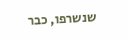שנשרפו, כבר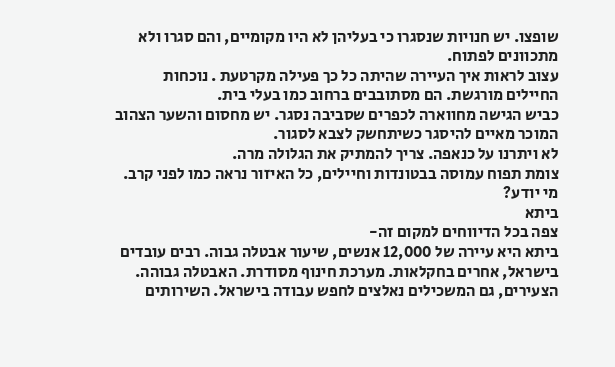שופצו. יש חנויות שנסגרו כי בעליהן לא היו מקומיים, והם סגרו ולא מתכוונים לפתוח.
עצוב לראות איך העיירה שהיתה כל כך פעילה מקרטעת . נוכחות החיילים מורגשת. הם מסתובבים ברחוב כמו בעלי בית.
כביש הגישה מחווארה לכפרים שסביבה נסגר. יש מחסום והשער הצהוב המוכר מאיים להיסגר כשיתחשק לצבא לסגור.
לא ויתרנו על כנאפה. צריך להמתיק את הגלולה מרה.
צומת תפוח עמוסה בבטונדות וחיילים, כל האיזור נראה כמו לפני קרב. מי יודע?
ביתא
צפה בכל הדיווחים למקום זה-
ביתא היא עיירה של 12,000 אנשים, שיעור אבטלה גבוה. רבים עובדים בישראל, אחרים בחקלאות. מערכת חינוף מסודרת. האבטלה גבוהה. הצעירים, גם המשכילים נאלצים לחפש עבודה בישראל. השירותים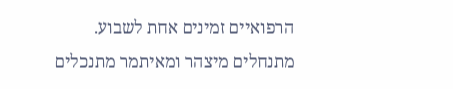הרפואיים זמינים אחת לשבוע.
מתנחלים מיצהר ומאיתמר מתנכלים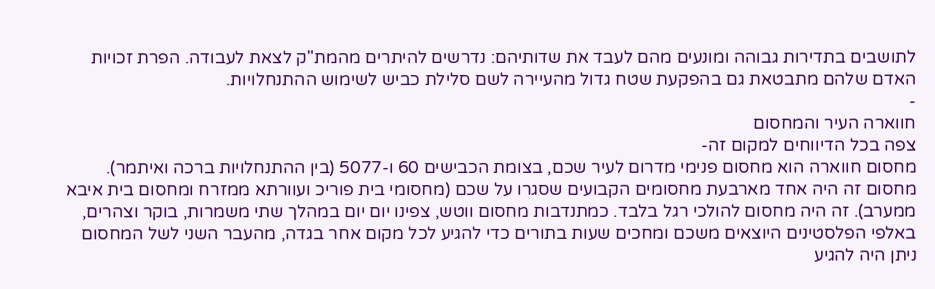לתושבים בתדירות גבוהה ומונעים מהם לעבד את שדותיהם: נדרשים להיתרים מהמת"ק לצאת לעבודה. הפרת זכויות האדם שלהם מתבטאת גם בהפקעת שטח גדול מהעיירה לשם סלילת כביש לשימוש ההתנחלויות.
-
חווארה העיר והמחסום
צפה בכל הדיווחים למקום זה-
מחסום חווארה הוא מחסום פנימי מדרום לעיר שכם, בצומת הכבישים 60 ו-5077 (בין ההתנחלויות ברכה ואיתמר). מחסום זה היה אחד מארבעת מחסומים הקבועים שסגרו על שכם (מחסומי בית פוריכ ועוורתא ממזרח ומחסום בית איבא ממערב). זה היה מחסום להולכי רגל בלבד. כמתנדבות מחסום ווטש, צפינו יום יום במהלך שתי משמרות, בוקר וצהרים, באלפי הפלסטינים היוצאים משכם ומחכים שעות בתורים כדי להגיע לכל מקום אחר בגדה, מהעבר השני לשל המחסום ניתן היה להגיע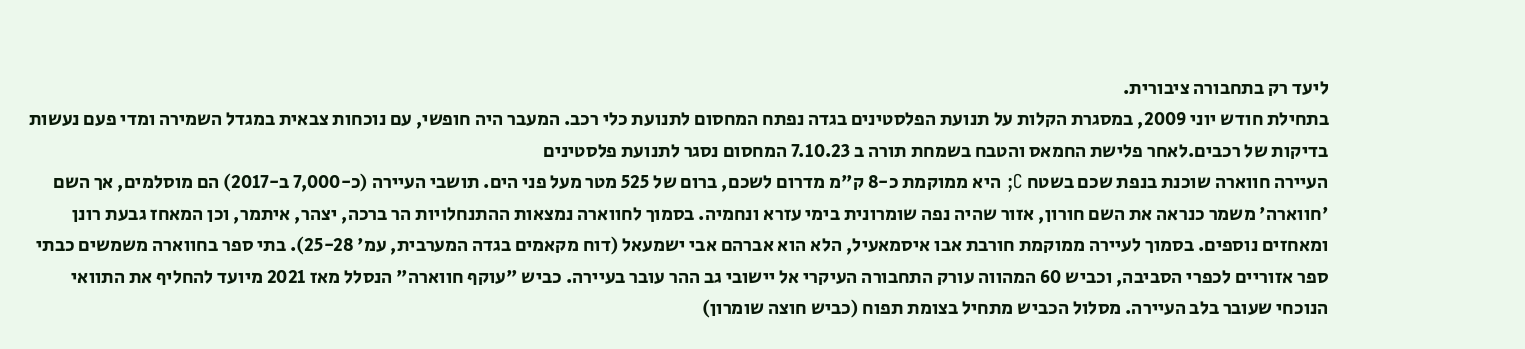ליעד רק בתחבורה ציבורית.
בתחילת חודש יוני 2009, במסגרת הקלות על תנועת הפלסטינים בגדה נפתח המחסום לתנועת כלי רכב. המעבר היה חופשי, עם נוכחות צבאית במגדל השמירה ומדי פעם נעשות בדיקות של רכבים.לאחר פלישת החמאס והטבח בשמחת תורה ב 7.10.23 המחסום נסגר לתנועת פלסטינים
העיירה חווארה שוכנת בנפת שכם בשטח C; היא ממוקמת כ-8 ק"מ מדרום לשכם, ברום של 525 מטר מעל פני הים. תושבי העיירה (כ-7,000 ב-2017) הם מוסלמים, אך השם 'חווארה' משמר כנראה את השם חורון, אזור שהיה נפה שומרונית בימי עזרא ונחמיה. בסמוך לחווארה נמצאות ההתנחלויות הר ברכה, יצהר, איתמר, וכן המאחז גבעת רונן ומאחזים נוספים. בסמוך לעיירה ממוקמת חורבת אבו איסמאעיל, הלא הוא אברהם אבי ישמעאל (דוח מקאמים בגדה המערבית, עמ' 25-28). בתי ספר בחווארה משמשים כבתי ספר אזוריים לכפרי הסביבה, וכביש 60 המהווה עורק התחבורה העיקרי אל יישובי גב ההר עובר בעיירה. כביש "עוקף חווארה" הנסלל מאז 2021 מיועד להחליף את התוואי הנוכחי שעובר בלב העיירה. מסלול הכביש מתחיל בצומת תפוח (כביש חוצה שומרון)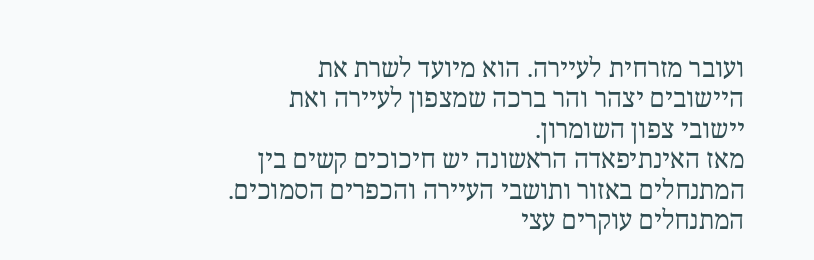ועובר מזרחית לעיירה. הוא מיועד לשרת את היישובים יצהר והר ברכה שמצפון לעיירה ואת יישובי צפון השומרון.
מאז האינתיפאדה הראשונה יש חיכוכים קשים בין המתנחלים באזור ותושבי העיירה והכפרים הסמוכים. המתנחלים עוקרים עצי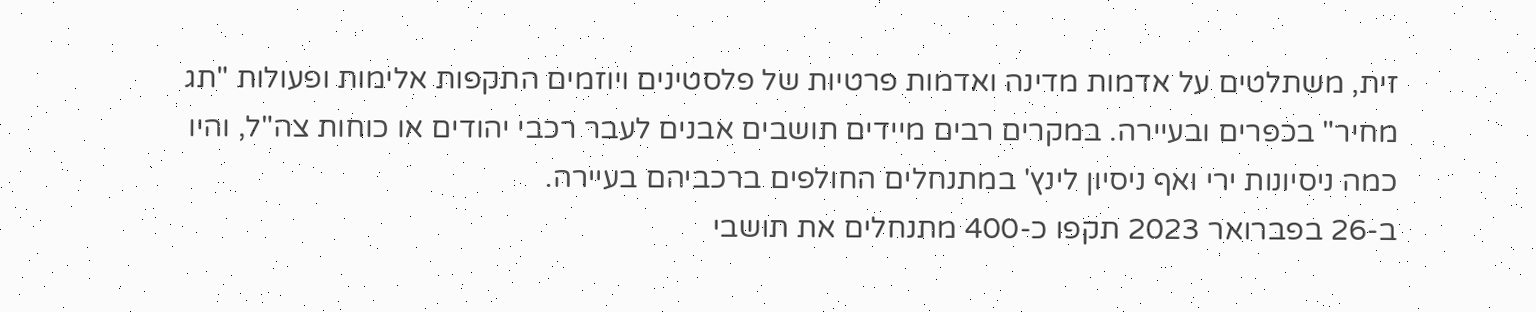זית, משתלטים על אדמות מדינה ואדמות פרטיות של פלסטינים ויוזמים התקפות אלימות ופעולות "תג מחיר" בכפרים ובעיירה. במקרים רבים מיידים תושבים אבנים לעבר רכבי יהודים או כוחות צה"ל, והיו כמה ניסיונות ירי ואף ניסיון לינץ' במתנחלים החולפים ברכביהם בעיירה.
ב-26 בפברואר 2023 תקפו כ-400 מתנחלים את תושבי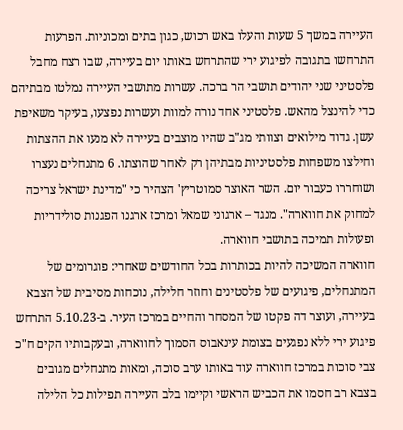העיירה במשך 5 שעות והעלו באש רכוש, כגון בתים ומכוניות. הפרעות התרחשו בתגובה לפיגוע ירי שהתרחש באותו יום בעיירה, שבו רצח מחבל פלסטיני שני יהודים תושבי הר ברכה. עשרות מתושבי העיירה נמלטו מבתיהם כדי להינצל מהאש. פלסטיני אחד נורה למוות ועשרות נפצעו, בעיקר משאיפת עשן. גדוד מילואים וצוותי מג"ב שהיו מוצבים בעיירה לא מנעו את ההצתות וחילצו משפחות פלסטיניות מבתיהן רק לאחר שהוצתו. 6 מתנחלים נעצרו ושוחררו כעבור יום. השר האוצר סמוטריץ' הצהיר כי "מדינת ישראל צריכה למחוק את חווארה". מנגד – ארגוני שמאל ומרכז ארגנו הפגנות סולידריות ופעולות תמיכה בתושבי חווארה.
חווארה המשיכה להיות בכותרות בכל החודשים שאחרי: פוגרומים של המתנחלים, פיגועים של פלסטינים וחוזר חלילה, נוכחות מסיבית של הצבא בעיירה, ועוצר דה פקטו של המסחר והחיים במרכז העיר. ב-5.10.23 התרחש פיגוע ירי ללא נפגעים בצומת עינאבוס הסמוך לחווארה, ובעקבותיו הקים ח"כ צבי סוכות במרכז חווארה עוד באותו ערב סוכה, ומאות מתנחלים מגובים בצבא רב חסמו את הכביש הראשי וקיימו בלב העיירה תפילות כל הלילה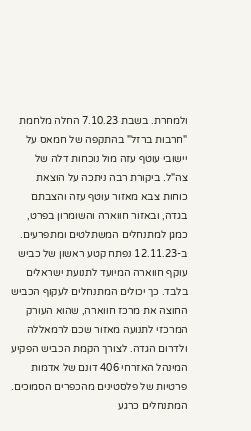ולמחרת. בשבת 7.10.23 החלה מלחמת "חרבות ברזל" בהתקפה של חמאס על יישובי עוטף עזה מול נוכחות דלה של צה"ל. ביקורת רבה ניתכה על הוצאת כוחות צבא מאזור עוטף עזה והצבתם בגדה, ובאזור חווארה והשומרון בפרט, כמגן למתנחלים המשתלטים ומתפרעים.
ב-12.11.23 נפתח קטע ראשון של כביש עוקף חווארה המיועד לתנועת ישראלים בלבד. כך יכולים המתנחלים לעקוף הכביש החוצה את מרכז חווארה, שהוא העורק המרכזי לתנועה מאזור שכם לרמאללה ולדרום הגדה. לצורך הקמת הכביש הפקיע המינהל האזרחי 406 דונם של אדמות פרטיות של פלסטינים מהכפרים הסמוכים. המתנחלים כרגע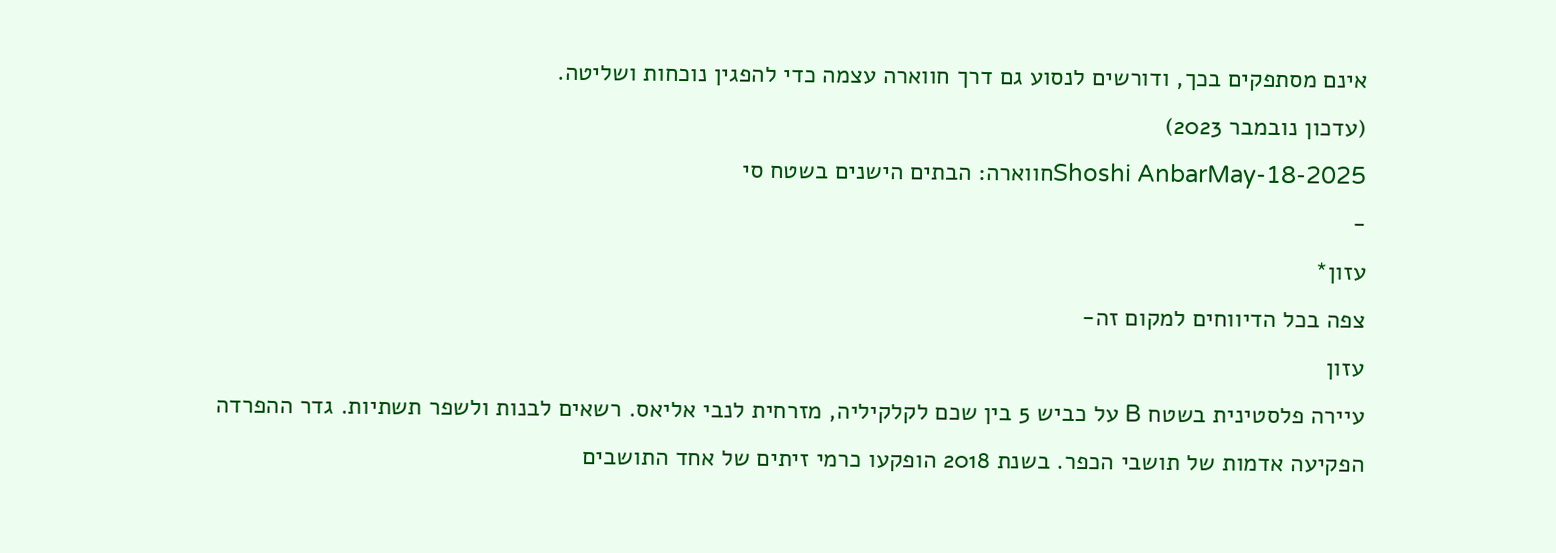אינם מסתפקים בכך, ודורשים לנסוע גם דרך חווארה עצמה כדי להפגין נוכחות ושליטה.
(עדכון נובמבר 2023)
Shoshi AnbarMay-18-2025חווארה: הבתים הישנים בשטח סי
-
עזון*
צפה בכל הדיווחים למקום זה-
עזון
עיירה פלסטינית בשטח B על כביש 5 בין שכם לקלקיליה, מזרחית לנבי אליאס. רשאים לבנות ולשפר תשתיות. גדר ההפרדה הפקיעה אדמות של תושבי הכפר. בשנת 2018 הופקעו כרמי זיתים של אחד התושבים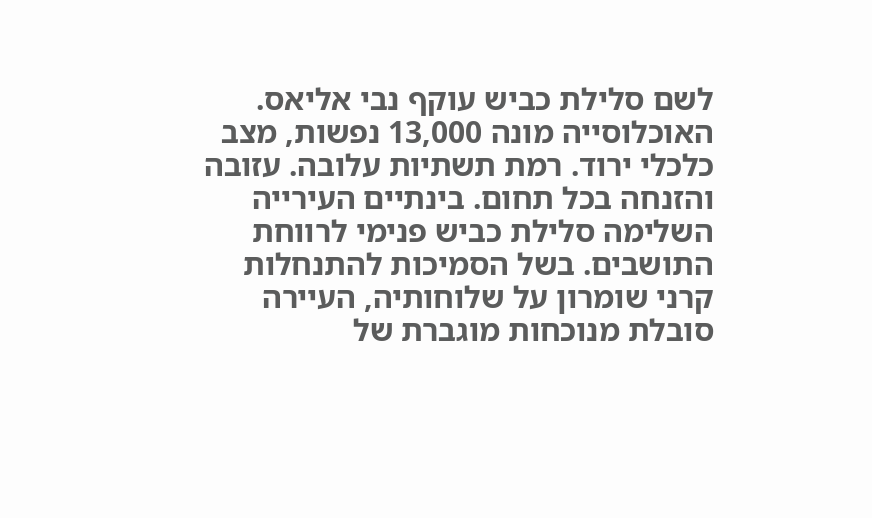לשם סלילת כביש עוקף נבי אליאס. האוכלוסייה מונה 13,000 נפשות, מצב כלכלי ירוד. רמת תשתיות עלובה. עזובה והזנחה בכל תחום. בינתיים העירייה השלימה סלילת כביש פנימי לרווחת התושבים. בשל הסמיכות להתנחלות קרני שומרון על שלוחותיה, העיירה סובלת מנוכחות מוגברת של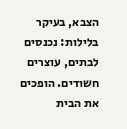הצבא, בעיקר בלילות: נכנסים לבתים, עוצרים חשודים. הופכים את הבית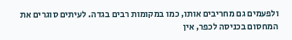ולפעמים גם מחריבים אותו, כמו במקומות רבים בגדה. לעיתים סוגרים את המחסום בכניסה לכפר, אין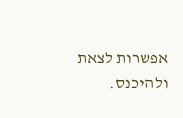אפשרות לצאת ולהיכנס.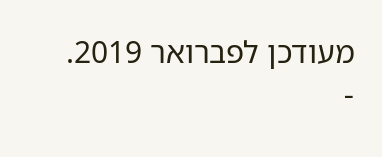מעודכן לפברואר 2019.
-